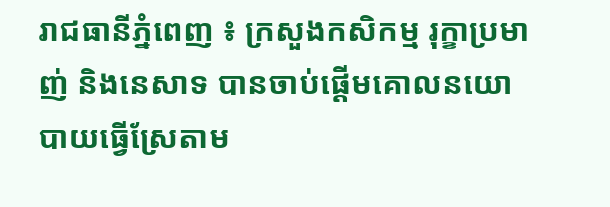រាជធានីភ្នំពេញ ៖ ក្រសួងកសិកម្ម រុក្ខាប្រមាញ់ និងនេសាទ បានចាប់ផ្តើមគោលនយោបាយធ្វើស្រែតាម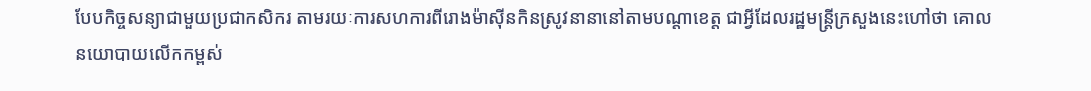បែបកិច្ចសន្យាជាមួយប្រជាកសិករ តាមរយៈការសហការពីរោងម៉ាស៊ីនកិនស្រូវនានានៅតាមបណ្តាខេត្ត ជាអ្វីដែលរដ្ឋមន្ត្រីក្រសួងនេះហៅថា គោលនយោបាយលើកកម្ពស់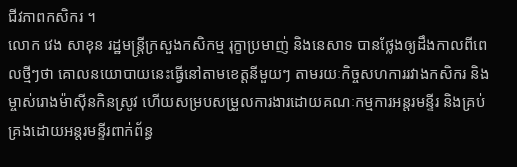ជីវភាពកសិករ ។
លោក វេង សាខុន រដ្ឋមន្ត្រីក្រសួងកសិកម្ម រុក្ខាប្រមាញ់ និងនេសាទ បានថ្លែងឲ្យដឹងកាលពីពេលថ្មីៗថា គោលនយោបាយនេះធ្វើនៅតាមខេត្តនីមួយៗ តាមរយៈកិច្ចសហការរវាងកសិករ និងម្ចាស់រោងម៉ាស៊ីនកិនស្រូវ ហើយសម្របសម្រួលការងារដោយគណៈកម្មការអន្តរមន្ទីរ និងគ្រប់គ្រងដោយអន្តរមន្ទីរពាក់ព័ន្ធ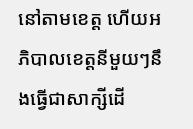នៅតាមខេត្ត ហើយអភិបាលខេត្តនីមួយៗនឹងធ្វើជាសាក្សីដើ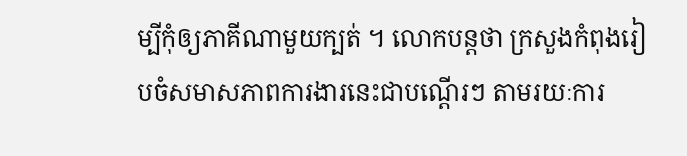ម្បីកុំឲ្យភាគីណាមួយក្បត់ ។ លោកបន្តថា ក្រសួងកំពុងរៀបចំសមាសភាពការងារនេះជាបណ្តើរៗ តាមរយៈការ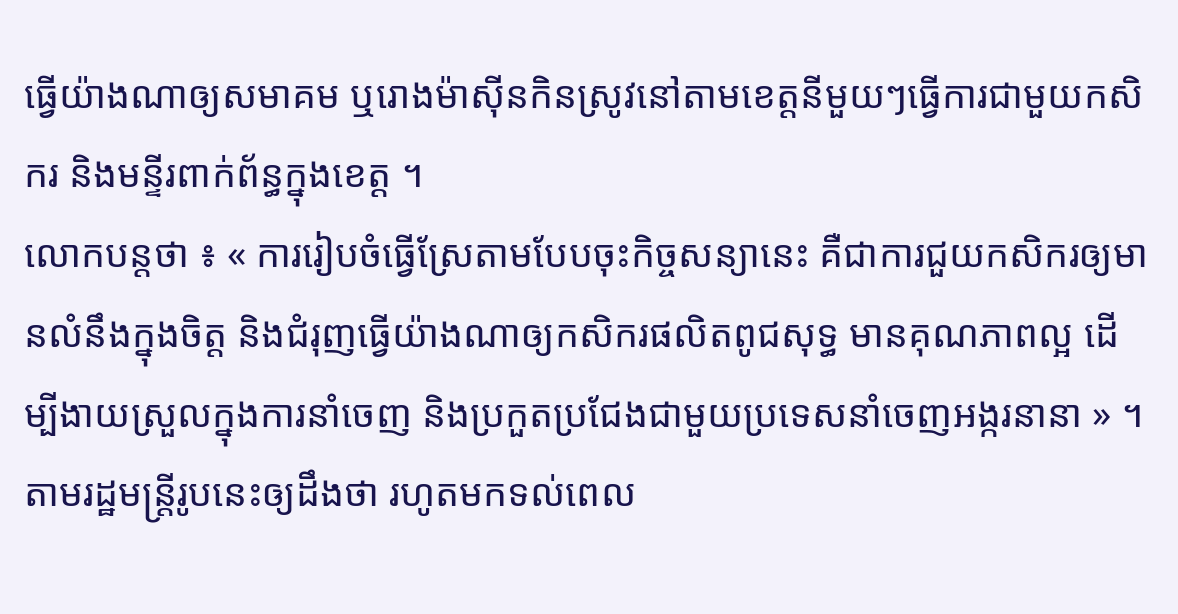ធ្វើយ៉ាងណាឲ្យសមាគម ឬរោងម៉ាស៊ីនកិនស្រូវនៅតាមខេត្តនីមួយៗធ្វើការជាមួយកសិករ និងមន្ទីរពាក់ព័ន្ធក្នុងខេត្ត ។
លោកបន្តថា ៖ « ការរៀបចំធ្វើស្រែតាមបែបចុះកិច្ចសន្យានេះ គឺជាការជួយកសិករឲ្យមានលំនឹងក្នុងចិត្ត និងជំរុញធ្វើយ៉ាងណាឲ្យកសិករផលិតពូជសុទ្ធ មានគុណភាពល្អ ដើម្បីងាយស្រួលក្នុងការនាំចេញ និងប្រកួតប្រជែងជាមួយប្រទេសនាំចេញអង្ករនានា » ។
តាមរដ្ឋមន្ត្រីរូបនេះឲ្យដឹងថា រហូតមកទល់ពេល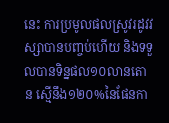នេះ ការប្រមូលផលស្រូវរដូវវស្សាបានបញ្ចប់ហើយ និងទទួលបានទិន្នផល១០លានតោន ស្មើនឹង១២០%នៃផែនកា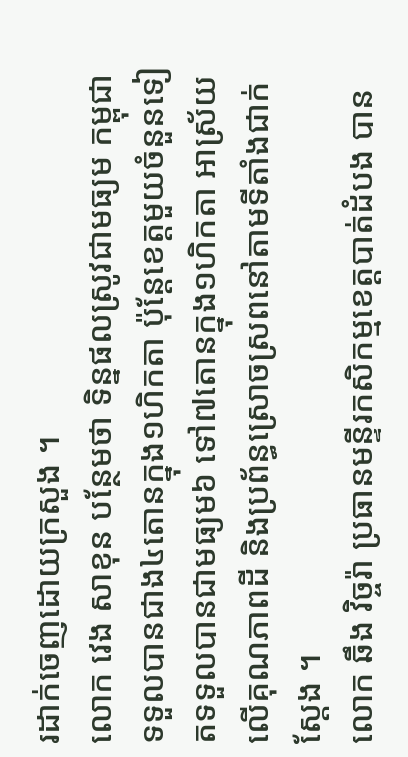រដាក់ចេញដោយក្រសួង ។
លោក វេង សាខុន បន្ថែមថា ទិន្នផលស្រូវជាមធ្យម កម្ពុជាទទួលបានជាង៤តោនក្នុង១ហិកតា ប៉ុន្តែខេត្តមួយចំនួនទៀតទទួលបានជាមធ្យម៦ ទៅ៧តោនក្នុង១ហិកតា អាស្រ័យលើគុណភាពដី និងប្រព័ន្ធស្រោចស្រពនៅតាមទីតាំងជាក់ស្តែង ។
លោក ឆឹង វិច្ចរ៉ា ប្រធានមន្ទីរកសិកម្មខេត្តបាត់ដំបង បាន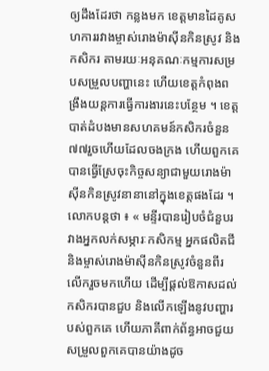ឲ្យដឹងដែរថា កន្លងមក ខេត្តមានដៃគូសហការរវាងម្ចាស់រោងម៉ាស៊ីនកិនស្រូវ និងកសិករ តាមរយៈអនុគណៈកម្មការសម្របសម្រួលបញ្ហានេះ ហើយខេត្តកំពុងពង្រឹងយន្តការធ្វើការងារនេះបន្ថែម ។ ខេត្តបាត់ដំបងមានសហគមន៍កសិករចំនួន៧៧រួចហើយដែលចងក្រង ហើយពួកគេបានធ្វើស្រែចុះកិច្ចសន្យាជាមួយរោងម៉ាស៊ីនកិនស្រូវនានានៅក្នុងខេត្តផងដែរ ។
លោកបន្តថា ៖ « មន្ទីរបានរៀបចំជំនួបរវាងអ្នកលក់សម្ភារៈកសិកម្ម អ្នកផលិតជី និងម្ចាស់រោងម៉ាស៊ីនកិនស្រូវចំនួនពីរលើករួចមកហើយ ដើម្បីផ្តល់ឱកាសដល់កសិករបានជួប និងលើកឡើងនូវបញ្ហារបស់ពួកគេ ហើយភាគីពាក់ព័ន្ធអាចជួយសម្រួលពួកគេបានយ៉ាងដូច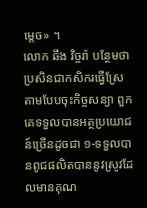ម្តេច» ។
លោក ឆឹង វិច្ចរ៉ា បន្ថែមថា ប្រសិនជាកសិករធ្វើស្រែតាមបែបចុះកិច្ចសន្យា ពួកគេទទួលបានអត្ថប្រយោជន៍ច្រើនដូចជា ១-ទទួលបានពូជផលិតបាននូវស្រូវដែលមានគុណ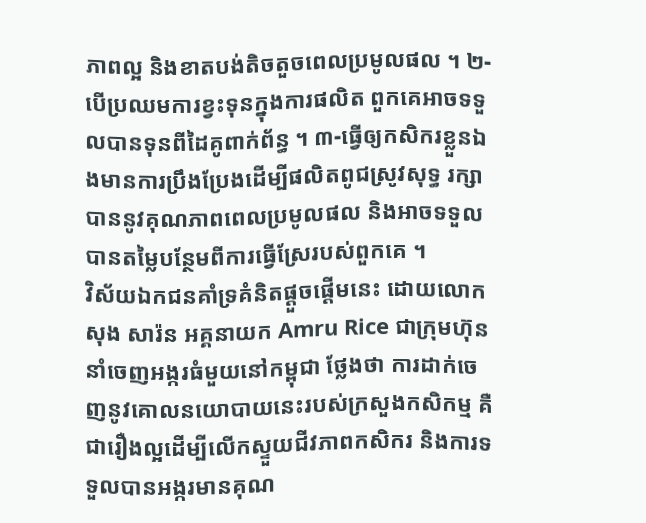ភាពល្អ និងខាតបង់តិចតួចពេលប្រមូលផល ។ ២-បើប្រឈមការខ្វះទុនក្នុងការផលិត ពួកគេអាចទទួលបានទុនពីដៃគូពាក់ព័ន្ធ ។ ៣-ធ្វើឲ្យកសិករខ្លួនឯងមានការប្រឹងប្រែងដើម្បីផលិតពូជស្រូវសុទ្ធ រក្សាបាននូវគុណភាពពេលប្រមូលផល និងអាចទទួលបានតម្លៃបន្ថែមពីការធ្វើស្រែរបស់ពួកគេ ។
វិស័យឯកជនគាំទ្រគំនិតផ្តួចផ្តើមនេះ ដោយលោក សុង សារ៉ន អគ្គនាយក Amru Rice ជាក្រុមហ៊ុននាំចេញអង្ករធំមួយនៅកម្ពុជា ថ្លែងថា ការដាក់ចេញនូវគោលនយោបាយនេះរបស់ក្រសួងកសិកម្ម គឺជារឿងល្អដើម្បីលើកស្ទួយជីវភាពកសិករ និងការទទួលបានអង្ករមានគុណ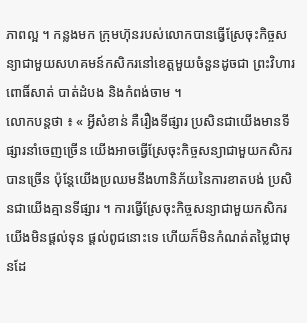ភាពល្អ ។ កន្លងមក ក្រុមហ៊ុនរបស់លោកបានធ្វើស្រែចុះកិច្ចសន្យាជាមួយសហគមន៍កសិករនៅខេត្តមួយចំនួនដូចជា ព្រះវិហារ ពោធិ៍សាត់ បាត់ដំបង និងកំពង់ចាម ។
លោកបន្តថា ៖ « អ្វីសំខាន់ គឺរឿងទីផ្សារ ប្រសិនជាយើងមានទីផ្សារនាំចេញច្រើន យើងអាចធ្វើស្រែចុះកិច្ចសន្យាជាមួយកសិករបានច្រើន ប៉ុន្តែយើងប្រឈមនឹងហានិភ័យនៃការខាតបង់ ប្រសិនជាយើងគ្មានទីផ្សារ ។ ការធ្វើស្រែចុះកិច្ចសន្យាជាមួយកសិករ យើងមិនផ្តល់ទុន ផ្តល់ពូជនោះទេ ហើយក៏មិនកំណត់តម្លៃជាមុនដែ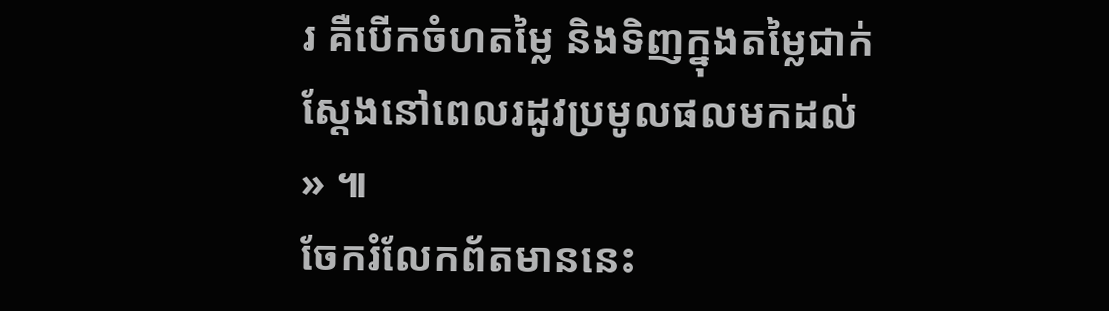រ គឺបើកចំហតម្លៃ និងទិញក្នុងតម្លៃជាក់ស្តែងនៅពេលរដូវប្រមូលផលមកដល់ » ៕
ចែករំលែកព័តមាននេះ